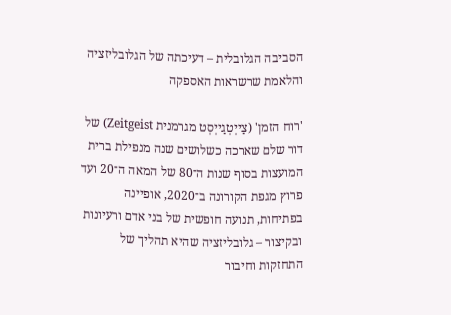הסביבה הגלובלית – דעיכתה של הגלובליזציה והלאמת שרשראות האספקה

'רוח הזמן' (צַייְטְגַייְסְט מגרמנית Zeitgeist) של דור שלם שארכה כשלושים שנה מנפילת ברית המועצות בסוף שנות ה־80 של המאה ה־20 ועד פרוץ מגפת הקורונה ב־2020, אופיינה בפתיחות, תנועה חופשית של בני אדם ורעיונות ובקיצור – גלובליזציה שהיא תהליך של התחזקות וחיבור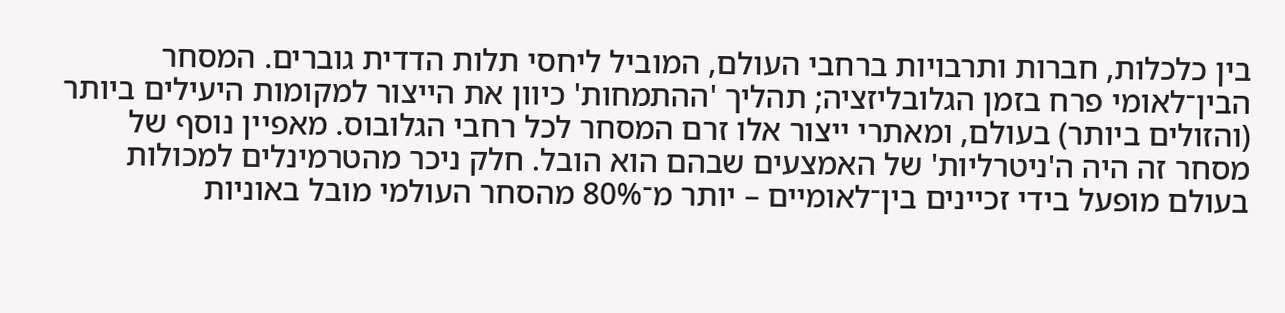בין כלכלות, חברות ותרבויות ברחבי העולם, המוביל ליחסי תלות הדדית גוברים. המסחר הבין־לאומי פרח בזמן הגלובליזציה; תהליך 'ההתמחות' כיוון את הייצור למקומות היעילים ביותר (והזולים ביותר) בעולם, ומאתרי ייצור אלו זרם המסחר לכל רחבי הגלובוס. מאפיין נוסף של מסחר זה היה ה'ניטרליות' של האמצעים שבהם הוא הובל. חלק ניכר מהטרמינלים למכולות בעולם מופעל בידי זכיינים בין־לאומיים – יותר מ־80% מהסחר העולמי מובל באוניות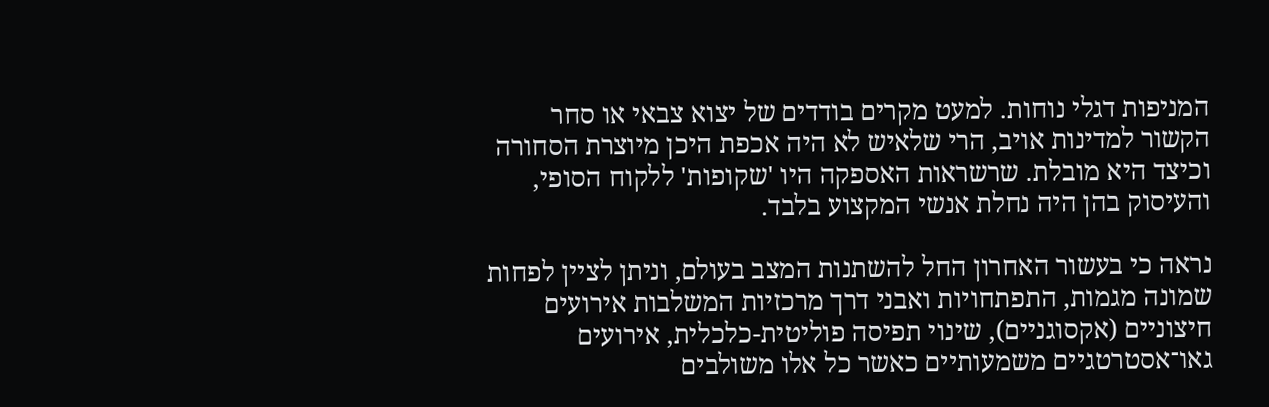המניפות דגלי נוחות. למעט מקרים בודדים של יצוא צבאי או סחר הקשור למדינות אויב, הרי שלאיש לא היה אכפת היכן מיוצרת הסחורה וכיצד היא מובלת. שרשראות האספקה היו 'שקופות' ללקוח הסופי, והעיסוק בהן היה נחלת אנשי המקצוע בלבד.

נראה כי בעשור האחרון החל להשתנות המצב בעולם, וניתן לציין לפחות שמונה מגמות, התפתחויות ואבני דרך מרכזיות המשלבות אירועים חיצוניים (אקסוגניים), שינוי תפיסה פוליטית-כלכלית, אירועים גאו־אסטרטגיים משמעותיים כאשר כל אלו משולבים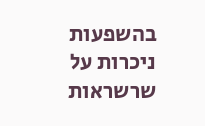בהשפעות ניכרות על שרשראות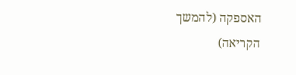האספקה (להמשך הקריאה)